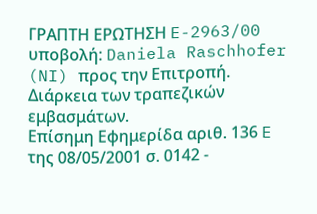ΓΡΑΠΤΗ ΕΡΩΤΗΣΗ E-2963/00 υποβολή: Daniela Raschhofer (NI) προς την Επιτροπή. Διάρκεια των τραπεζικών εμβασμάτων.
Επίσημη Εφημερίδα αριθ. 136 E της 08/05/2001 σ. 0142 -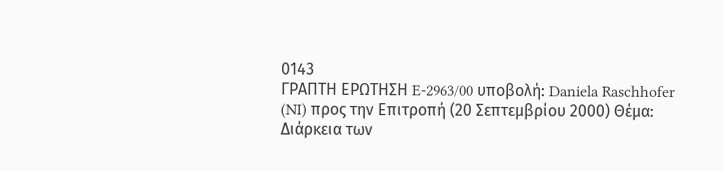0143
ΓΡΑΠΤΗ ΕΡΩΤΗΣΗ E-2963/00 υποβολή: Daniela Raschhofer (NI) προς την Επιτροπή (20 Σεπτεμβρίου 2000) Θέμα: Διάρκεια των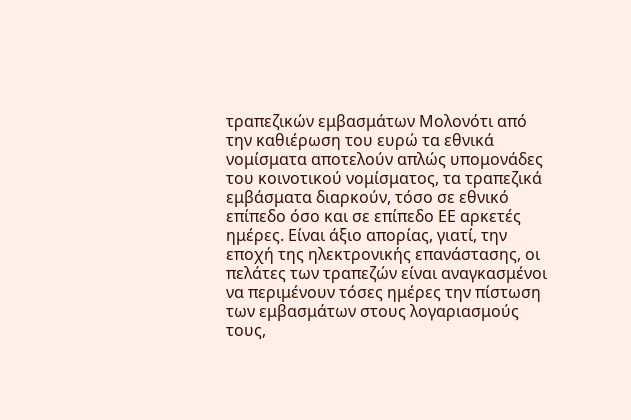τραπεζικών εμβασμάτων Μολονότι από την καθιέρωση του ευρώ τα εθνικά νομίσματα αποτελούν απλώς υπομονάδες του κοινοτικού νομίσματος, τα τραπεζικά εμβάσματα διαρκούν, τόσο σε εθνικό επίπεδο όσο και σε επίπεδο ΕΕ αρκετές ημέρες. Είναι άξιο απορίας, γιατί, την εποχή της ηλεκτρονικής επανάστασης, οι πελάτες των τραπεζών είναι αναγκασμένοι να περιμένουν τόσες ημέρες την πίστωση των εμβασμάτων στους λογαριασμούς τους,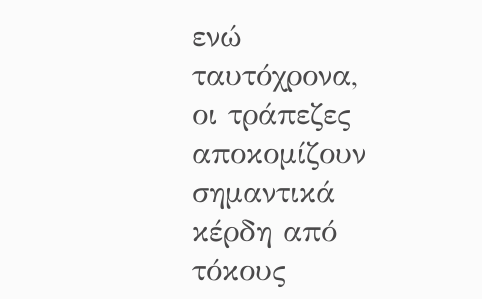ενώ ταυτόχρονα, οι τράπεζες αποκομίζουν σημαντικά κέρδη από τόκους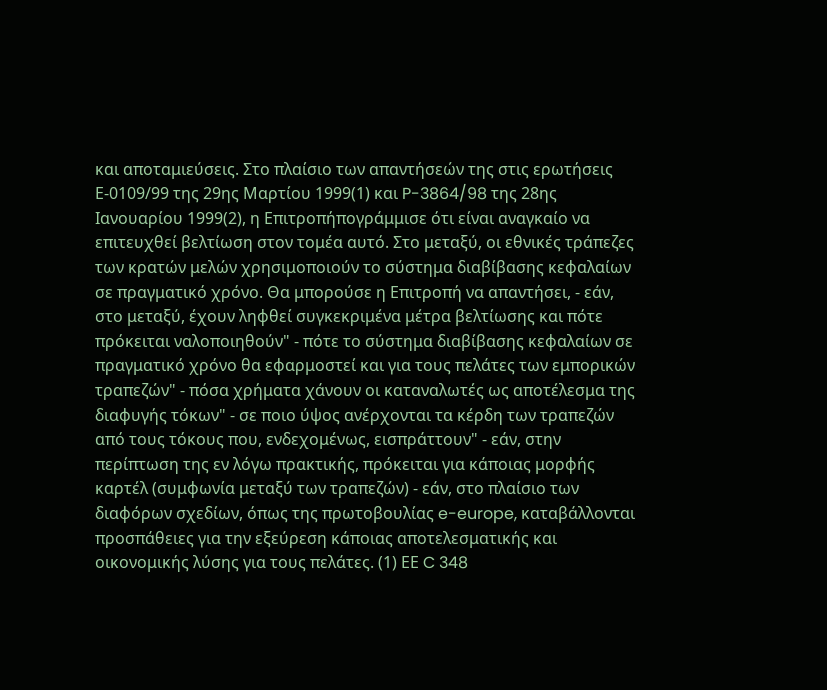και αποταμιεύσεις. Στο πλαίσιο των απαντήσεών της στις ερωτήσεις Ε-0109/99 της 29ης Μαρτίου 1999(1) και P-3864/98 της 28ης Ιανουαρίου 1999(2), η Επιτροπήπογράμμισε ότι είναι αναγκαίο να επιτευχθεί βελτίωση στον τομέα αυτό. Στο μεταξύ, οι εθνικές τράπεζες των κρατών μελών χρησιμοποιούν το σύστημα διαβίβασης κεφαλαίων σε πραγματικό χρόνο. Θα μπορούσε η Επιτροπή να απαντήσει, - εάν, στο μεταξύ, έχουν ληφθεί συγκεκριμένα μέτρα βελτίωσης και πότε πρόκειται ναλοποιηθούν" - πότε το σύστημα διαβίβασης κεφαλαίων σε πραγματικό χρόνο θα εφαρμοστεί και για τους πελάτες των εμπορικών τραπεζών" - πόσα χρήματα χάνουν οι καταναλωτές ως αποτέλεσμα της διαφυγής τόκων" - σε ποιο ύψος ανέρχονται τα κέρδη των τραπεζών από τους τόκους που, ενδεχομένως, εισπράττουν" - εάν, στην περίπτωση της εν λόγω πρακτικής, πρόκειται για κάποιας μορφής καρτέλ (συμφωνία μεταξύ των τραπεζών) - εάν, στο πλαίσιο των διαφόρων σχεδίων, όπως της πρωτοβουλίας e-europe, καταβάλλονται προσπάθειες για την εξεύρεση κάποιας αποτελεσματικής και οικονομικής λύσης για τους πελάτες. (1) ΕΕ C 348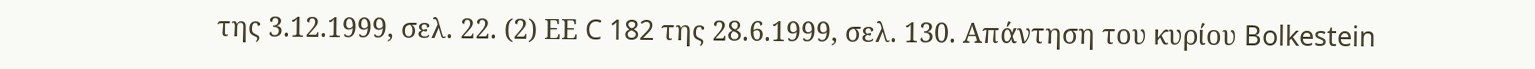της 3.12.1999, σελ. 22. (2) ΕΕ C 182 της 28.6.1999, σελ. 130. Απάντηση του κυρίου Bolkestein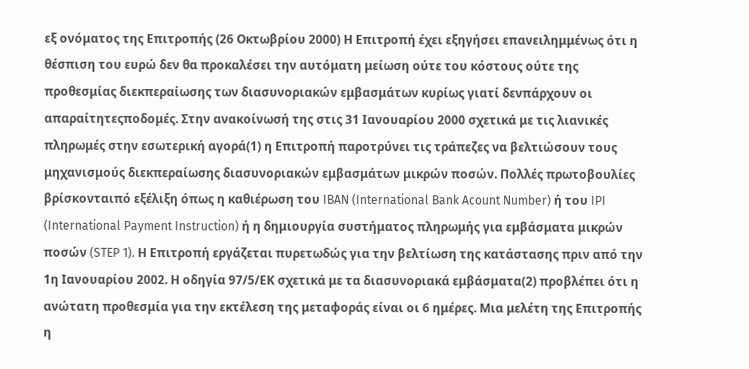εξ ονόματος της Επιτροπής (26 Οκτωβρίου 2000) Η Επιτροπή έχει εξηγήσει επανειλημμένως ότι η θέσπιση του ευρώ δεν θα προκαλέσει την αυτόματη μείωση ούτε του κόστους ούτε της προθεσμίας διεκπεραίωσης των διασυνοριακών εμβασμάτων κυρίως γιατί δενπάρχουν οι απαραίτητεςποδομές. Στην ανακοίνωσή της στις 31 Ιανουαρίου 2000 σχετικά με τις λιανικές πληρωμές στην εσωτερική αγορά(1) η Επιτροπή παροτρύνει τις τράπεζες να βελτιώσουν τους μηχανισμούς διεκπεραίωσης διασυνοριακών εμβασμάτων μικρών ποσών. Πολλές πρωτοβουλίες βρίσκονταιπό εξέλιξη όπως η καθιέρωση του IBAN (International Bank Acount Number) ή του IPI (International Payment Instruction) ή η δημιουργία συστήματος πληρωμής για εμβάσματα μικρών ποσών (STEP 1). Η Επιτροπή εργάζεται πυρετωδώς για την βελτίωση της κατάστασης πριν από την 1η Ιανουαρίου 2002. Η οδηγία 97/5/ΕΚ σχετικά με τα διασυνοριακά εμβάσματα(2) προβλέπει ότι η ανώτατη προθεσμία για την εκτέλεση της μεταφοράς είναι οι 6 ημέρες. Μια μελέτη της Επιτροπής η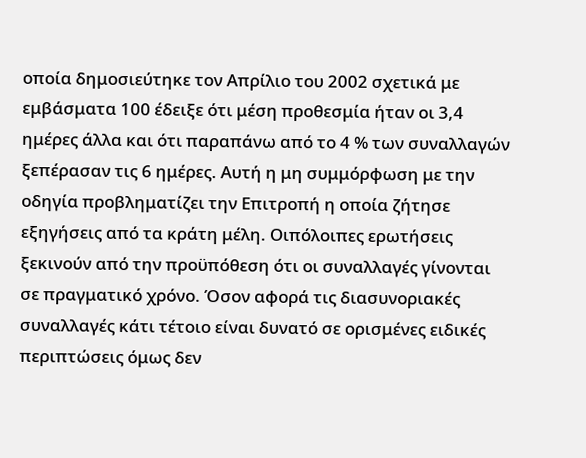οποία δημοσιεύτηκε τον Απρίλιο του 2002 σχετικά με εμβάσματα 100 έδειξε ότι μέση προθεσμία ήταν οι 3,4 ημέρες άλλα και ότι παραπάνω από το 4 % των συναλλαγών ξεπέρασαν τις 6 ημέρες. Αυτή η μη συμμόρφωση με την οδηγία προβληματίζει την Επιτροπή η οποία ζήτησε εξηγήσεις από τα κράτη μέλη. Οιπόλοιπες ερωτήσεις ξεκινούν από την προϋπόθεση ότι οι συναλλαγές γίνονται σε πραγματικό χρόνο. Όσον αφορά τις διασυνοριακές συναλλαγές κάτι τέτοιο είναι δυνατό σε ορισμένες ειδικές περιπτώσεις όμως δεν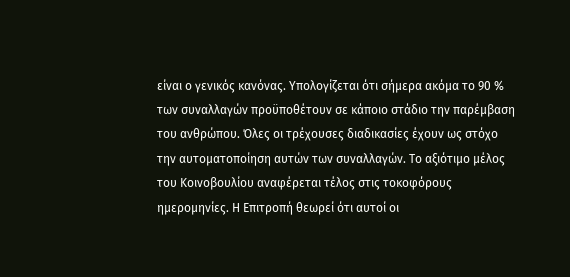είναι ο γενικός κανόνας. Υπολογίζεται ότι σήμερα ακόμα το 90 % των συναλλαγών προϋποθέτουν σε κάποιο στάδιο την παρέμβαση του ανθρώπου. Όλες οι τρέχουσες διαδικασίες έχουν ως στόχο την αυτοματοποίηση αυτών των συναλλαγών. Το αξιότιμο μέλος του Κοινοβουλίου αναφέρεται τέλος στις τοκοφόρους ημερομηνίες. Η Επιτροπή θεωρεί ότι αυτοί οι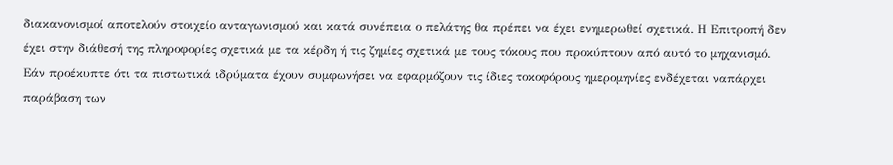διακανονισμοί αποτελούν στοιχείο ανταγωνισμού και κατά συνέπεια ο πελάτης θα πρέπει να έχει ενημερωθεί σχετικά. Η Επιτροπή δεν έχει στην διάθεσή της πληροφορίες σχετικά με τα κέρδη ή τις ζημίες σχετικά με τους τόκους που προκύπτουν από αυτό το μηχανισμό. Εάν προέκυπτε ότι τα πιστωτικά ιδρύματα έχουν συμφωνήσει να εφαρμόζουν τις ίδιες τοκοφόρους ημερομηνίες ενδέχεται ναπάρχει παράβαση των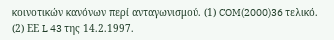κοινοτικών κανόνων περί ανταγωνισμού. (1) COM(2000)36 τελικό. (2) ΕΕ L 43 της 14.2.1997.